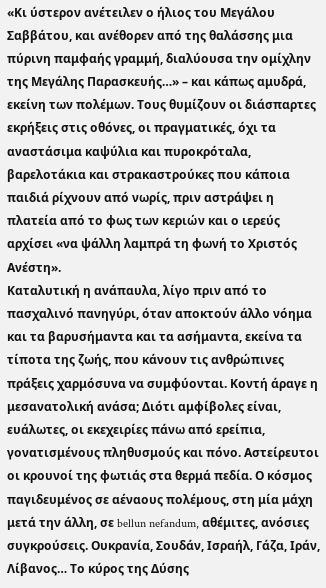«Κι ύστερον ανέτειλεν ο ήλιος του Μεγάλου Σαββάτου, και ανέθορεν από της θαλάσσης μια πύρινη παμφαής γραμμή, διαλύουσα την ομίχλην της Μεγάλης Παρασκευής…» – και κάπως αμυδρά, εκείνη των πολέμων. Τους θυμίζουν οι διάσπαρτες εκρήξεις στις οθόνες, οι πραγματικές, όχι τα αναστάσιμα καψύλια και πυροκρόταλα, βαρελοτάκια και στρακαστρούκες που κάποια παιδιά ρίχνουν από νωρίς, πριν αστράψει η πλατεία από το φως των κεριών και ο ιερεύς αρχίσει «να ψάλλη λαμπρά τη φωνή το Χριστός Ανέστη».
Καταλυτική η ανάπαυλα, λίγο πριν από το πασχαλινό πανηγύρι, όταν αποκτούν άλλο νόημα και τα βαρυσήμαντα και τα ασήμαντα, εκείνα τα τίποτα της ζωής, που κάνουν τις ανθρώπινες πράξεις χαρμόσυνα να συμφύονται. Κοντή άραγε η μεσανατολική ανάσα; Διότι αμφίβολες είναι, ευάλωτες, οι εκεχειρίες πάνω από ερείπια, γονατισμένους πληθυσμούς και πόνο. Αστείρευτοι οι κρουνοί της φωτιάς στα θερμά πεδία. Ο κόσμος παγιδευμένος σε αέναους πολέμους, στη μία μάχη μετά την άλλη, σε bellun nefandum, αθέμιτες, ανόσιες συγκρούσεις. Ουκρανία, Σουδάν, Ισραήλ, Γάζα, Ιράν, Λίβανος… Το κύρος της Δύσης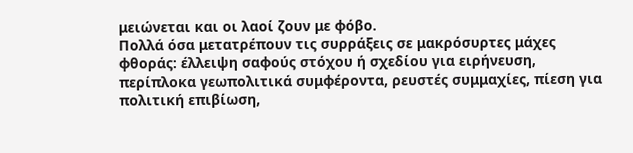μειώνεται και οι λαοί ζουν με φόβο.
Πολλά όσα μετατρέπουν τις συρράξεις σε μακρόσυρτες μάχες φθοράς: έλλειψη σαφούς στόχου ή σχεδίου για ειρήνευση, περίπλοκα γεωπολιτικά συμφέροντα, ρευστές συμμαχίες, πίεση για πολιτική επιβίωση,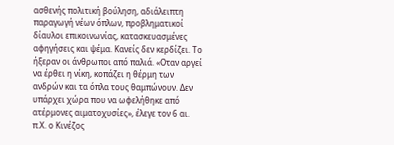ασθενής πολιτική βούληση, αδιάλειπτη παραγωγή νέων όπλων, προβληματικοί δίαυλοι επικοινωνίας, κατασκευασμένες αφηγήσεις και ψέμα. Κανείς δεν κερδίζει. Το ήξεραν οι άνθρωποι από παλιά. «Οταν αργεί να έρθει η νίκη, κοπάζει η θέρμη των ανδρών και τα όπλα τους θαμπώνουν. Δεν υπάρχει χώρα που να ωφελήθηκε από ατέρμονες αιματοχυσίες», έλεγε τον 6 αι. π.Χ. ο Κινέζος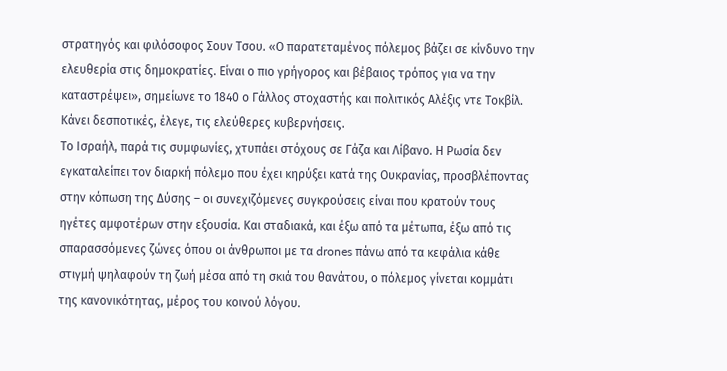στρατηγός και φιλόσοφος Σουν Τσου. «Ο παρατεταμένος πόλεμος βάζει σε κίνδυνο την ελευθερία στις δημοκρατίες. Είναι ο πιο γρήγορος και βέβαιος τρόπος για να την καταστρέψει», σημείωνε το 1840 ο Γάλλος στοχαστής και πολιτικός Αλέξις ντε Τοκβίλ. Κάνει δεσποτικές, έλεγε, τις ελεύθερες κυβερνήσεις.
Το Ισραήλ, παρά τις συμφωνίες, χτυπάει στόχους σε Γάζα και Λίβανο. Η Ρωσία δεν εγκαταλείπει τον διαρκή πόλεμο που έχει κηρύξει κατά της Ουκρανίας, προσβλέποντας στην κόπωση της Δύσης – οι συνεχιζόμενες συγκρούσεις είναι που κρατούν τους ηγέτες αμφοτέρων στην εξουσία. Και σταδιακά, και έξω από τα μέτωπα, έξω από τις σπαρασσόμενες ζώνες όπου οι άνθρωποι με τα drones πάνω από τα κεφάλια κάθε στιγμή ψηλαφούν τη ζωή μέσα από τη σκιά του θανάτου, ο πόλεμος γίνεται κομμάτι της κανονικότητας, μέρος του κοινού λόγου.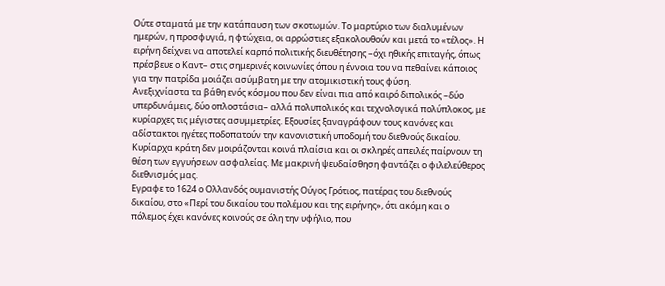Ούτε σταματά με την κατάπαυση των σκοτωμών. Το μαρτύριο των διαλυμένων ημερών, η προσφυγιά, η φτώχεια, οι αρρώστιες εξακολουθούν και μετά το «τέλος». Η ειρήνη δείχνει να αποτελεί καρπό πολιτικής διευθέτησης –όχι ηθικής επιταγής, όπως πρέσβευε ο Καντ– στις σημερινές κοινωνίες όπου η έννοια του να πεθαίνει κάποιος για την πατρίδα μοιάζει ασύμβατη με την ατομικιστική τους φύση.
Ανεξιχνίαστα τα βάθη ενός κόσμου που δεν είναι πια από καιρό διπολικός –δύο υπερδυνάμεις, δύο οπλοστάσια– αλλά πολυπολικός και τεχνολογικά πολύπλοκος, με κυρίαρχες τις μέγιστες ασυμμετρίες. Εξουσίες ξαναγράφουν τους κανόνες και αδίστακτοι ηγέτες ποδοπατούν την κανονιστική υποδομή του διεθνούς δικαίου. Κυρίαρχα κράτη δεν μοιράζονται κοινά πλαίσια και οι σκληρές απειλές παίρνουν τη θέση των εγγυήσεων ασφαλείας. Με μακρινή ψευδαίσθηση φαντάζει ο φιλελεύθερος διεθνισμός μας.
Εγραφε το 1624 ο Ολλανδός ουμανιστής Ούγος Γρότιος, πατέρας του διεθνούς δικαίου, στο «Περί του δικαίου του πολέμου και της ειρήνης», ότι ακόμη και ο πόλεμος έχει κανόνες κοινούς σε όλη την υφήλιο, που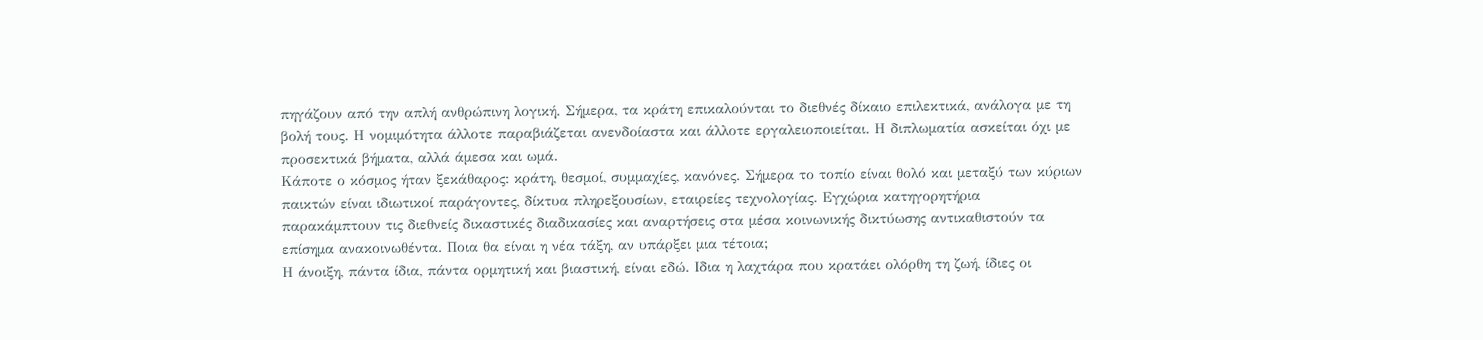πηγάζουν από την απλή ανθρώπινη λογική. Σήμερα, τα κράτη επικαλούνται το διεθνές δίκαιο επιλεκτικά, ανάλογα με τη βολή τους. Η νομιμότητα άλλοτε παραβιάζεται ανενδοίαστα και άλλοτε εργαλειοποιείται. Η διπλωματία ασκείται όχι με προσεκτικά βήματα, αλλά άμεσα και ωμά.
Κάποτε ο κόσμος ήταν ξεκάθαρος: κράτη, θεσμοί, συμμαχίες, κανόνες. Σήμερα το τοπίο είναι θολό και μεταξύ των κύριων παικτών είναι ιδιωτικοί παράγοντες, δίκτυα πληρεξουσίων, εταιρείες τεχνολογίας. Εγχώρια κατηγορητήρια παρακάμπτουν τις διεθνείς δικαστικές διαδικασίες και αναρτήσεις στα μέσα κοινωνικής δικτύωσης αντικαθιστούν τα επίσημα ανακοινωθέντα. Ποια θα είναι η νέα τάξη, αν υπάρξει μια τέτοια;
Η άνοιξη, πάντα ίδια, πάντα ορμητική και βιαστική, είναι εδώ. Ιδια η λαχτάρα που κρατάει ολόρθη τη ζωή, ίδιες οι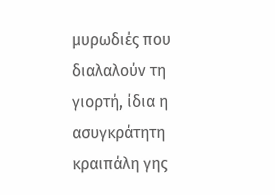μυρωδιές που διαλαλούν τη γιορτή, ίδια η ασυγκράτητη κραιπάλη γης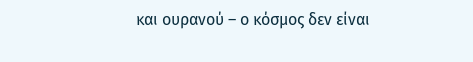και ουρανού – ο κόσμος δεν είναι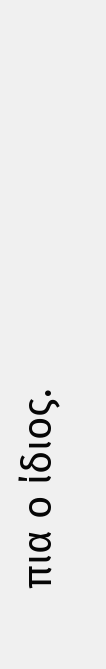πια ο ίδιος.